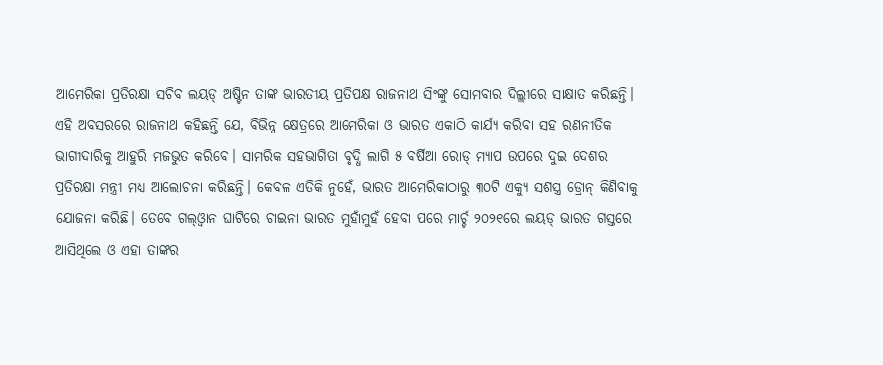ଆମେରିକା ପ୍ରତିରକ୍ଷା ସଚିବ ଲୟଡ୍ ଅଷ୍ଟିନ ତାଙ୍କ ଭାରତୀୟ ପ୍ରତିପକ୍ଷ ରାଜନାଥ ସିଂଙ୍କୁ ସୋମବାର ଦିଲ୍ଲୀରେ ସାକ୍ଷାତ କରିଛନ୍ତି। ଏହି ଅବସରରେ ରାଜନାଥ କହିଛନ୍ତି ଯେ, ବିଭିନ୍ନ କ୍ଷେତ୍ରରେ ଆମେରିକା ଓ ଭାରତ ଏକାଠି କାର୍ଯ୍ୟ କରିବା ସହ ରଣନୀତିକ ଭାଗୀଦାରିକୁ ଆହୁରି ମଜଭୁତ କରିବେ। ସାମରିକ ସହଭାଗିତା ବୃଦ୍ଧି ଲାଗି ୫ ବର୍ଷିଆ ରୋଡ୍ ମ୍ୟାପ ଉପରେ ଦୁଇ ଦେଶର ପ୍ରତିରକ୍ଷା ମନ୍ତ୍ରୀ ମଧ୍ୟ ଆଲୋଚନା କରିଛନ୍ତି। କେବଳ ଏତିକି ନୁହେଁ, ଭାରତ ଆମେରିକାଠାରୁ ୩୦ଟି ଏକ୍ୟୁ ସଶସ୍ତ୍ର ଡ୍ରୋନ୍ କିଣିବାକୁ ଯୋଜନା କରିଛି। ତେବେ ଗଲ୍ଓ୍ବାନ ଘାଟିରେ ଚାଇନା ଭାରତ ମୁହାଁମୁହଁ ହେବା ପରେ ମାର୍ଚ୍ଚ ୨୦୨୧ରେ ଲୟଡ୍ ଭାରତ ଗସ୍ତରେ ଆସିଥିଲେ ଓ ଏହା ତାଙ୍କର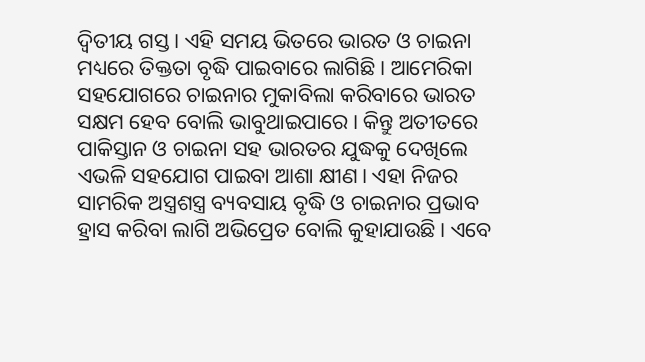ଦ୍ୱିତୀୟ ଗସ୍ତ। ଏହି ସମୟ ଭିତରେ ଭାରତ ଓ ଚାଇନା ମଧ୍ୟରେ ତିକ୍ତତା ବୃଦ୍ଧି ପାଇବାରେ ଲାଗିଛି। ଆମେରିକା ସହଯୋଗରେ ଚାଇନାର ମୁକାବିଲା କରିବାରେ ଭାରତ ସକ୍ଷମ ହେବ ବୋଲି ଭାବୁଥାଇପାରେ। କିନ୍ତୁ ଅତୀତରେ ପାକିସ୍ତାନ ଓ ଚାଇନା ସହ ଭାରତର ଯୁଦ୍ଧକୁ ଦେଖିଲେ ଏଭଳି ସହଯୋଗ ପାଇବା ଆଶା କ୍ଷୀଣ। ଏହା ନିଜର ସାମରିକ ଅସ୍ତ୍ରଶସ୍ତ୍ର ବ୍ୟବସାୟ ବୃଦ୍ଧି ଓ ଚାଇନାର ପ୍ରଭାବ ହ୍ରାସ କରିବା ଲାଗି ଅଭିପ୍ରେତ ବୋଲି କୁହାଯାଉଛି। ଏବେ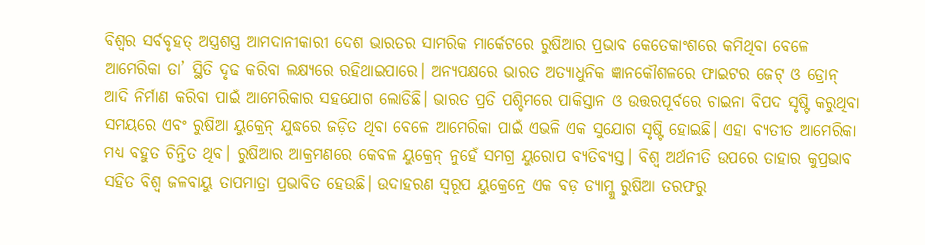ବିଶ୍ୱର ସର୍ବବୃହତ୍ ଅସ୍ତ୍ରଶସ୍ତ୍ର ଆମଦାନୀକାରୀ ଦେଶ ଭାରତର ସାମରିକ ମାର୍କେଟରେ ରୁଷିଆର ପ୍ରଭାବ କେତେକାଂଶରେ କମିଥିବା ବେଳେ ଆମେରିକା ତା’ ସ୍ଥିତି ଦୃଢ କରିବା ଲକ୍ଷ୍ୟରେ ରହିଥାଇପାରେ। ଅନ୍ୟପକ୍ଷରେ ଭାରତ ଅତ୍ୟାଧୁନିକ ଜ୍ଞାନକୌଶଳରେ ଫାଇଟର ଜେଟ୍ ଓ ଡ୍ରୋନ୍ ଆଦି ନିର୍ମାଣ କରିବା ପାଇଁ ଆମେରିକାର ସହଯୋଗ ଲୋଡିଛି। ଭାରତ ପ୍ରତି ପଶ୍ଚିମରେ ପାକିସ୍ତାନ ଓ ଉତ୍ତରପୂର୍ବରେ ଚାଇନା ବିପଦ ସୃଷ୍ଟି କରୁଥିବା ସମୟରେ ଏବଂ ରୁଷିଆ ୟୁକ୍ରେନ୍ ଯୁଦ୍ଧରେ ଜଡ଼ିତ ଥିବା ବେଳେ ଆମେରିକା ପାଇଁ ଏଭଳି ଏକ ସୁଯୋଗ ସୃଷ୍ଟି ହୋଇଛି। ଏହା ବ୍ୟତୀତ ଆମେରିକା ମଧ୍ୟ ବହୁତ ଚିନ୍ତିତ ଥିବ। ରୁଷିଆର ଆକ୍ରମଣରେ କେବଳ ୟୁକ୍ରେନ୍ ନୁହେଁ ସମଗ୍ର ୟୁରୋପ ବ୍ୟତିବ୍ୟସ୍ତ। ବିଶ୍ୱ ଅର୍ଥନୀତି ଉପରେ ତାହାର କୁପ୍ରଭାବ ସହିତ ବିଶ୍ୱ ଜଳବାୟୁ ତାପମାତ୍ରା ପ୍ରଭାବିତ ହେଉଛି। ଉଦାହରଣ ସ୍ବରୂପ ୟୁକ୍ରେନ୍ରେ ଏକ ବଡ଼ ଡ୍ୟାମ୍କୁ ରୁଷିଆ ତରଫରୁ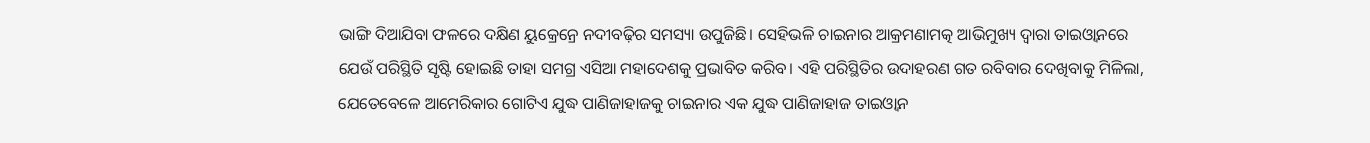ଭାଙ୍ଗି ଦିଆଯିବା ଫଳରେ ଦକ୍ଷିଣ ୟୁକ୍ରେନ୍ରେ ନଦୀବଢ଼ିର ସମସ୍ୟା ଉପୁଜିଛି। ସେହିଭଳି ଚାଇନାର ଆକ୍ରମଣାମତ୍କ ଆଭିମୁଖ୍ୟ ଦ୍ୱାରା ତାଇଓ୍ବାନରେ ଯେଉଁ ପରିସ୍ଥିତି ସୃଷ୍ଟି ହୋଇଛି ତାହା ସମଗ୍ର ଏସିଆ ମହାଦେଶକୁ ପ୍ରଭାବିତ କରିବ। ଏହି ପରିସ୍ଥିତିର ଉଦାହରଣ ଗତ ରବିବାର ଦେଖିବାକୁ ମିଳିଲା, ଯେତେବେଳେ ଆମେରିକାର ଗୋଟିଏ ଯୁଦ୍ଧ ପାଣିଜାହାଜକୁ ଚାଇନାର ଏକ ଯୁଦ୍ଧ ପାଣିଜାହାଜ ତାଇଓ୍ବାନ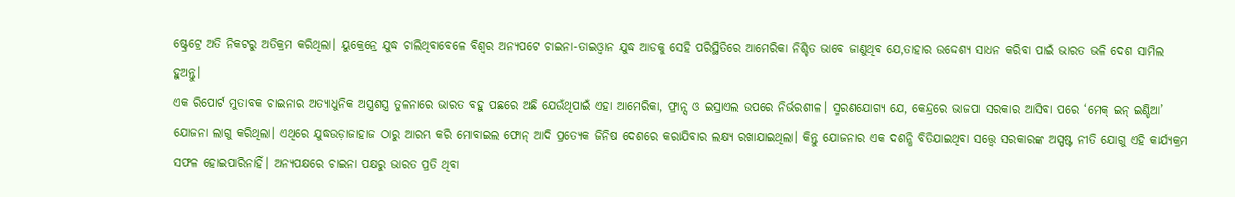ଷ୍ଟ୍ରେଟ୍ରେ ଅତି ନିକଟରୁ ଅତିକ୍ରମ କରିଥିଲା। ୟୁକ୍ରେନ୍ରେ ଯୁଦ୍ଧ ଚାଲିଥିବାବେଳେ ବିଶ୍ୱର ଅନ୍ୟପଟେ ଚାଇନା-ତାଇଓ୍ବାନ ଯୁଦ୍ଧ ଆଡକୁ ସେହି ପରିସ୍ଥିତିରେ ଆମେରିକା ନିଶ୍ଚିତ ଭାବେ ଜାଣୁଥିବ ଯେ,ତାହାର ଉଦ୍ଦେଶ୍ୟ ସାଧନ କରିବା ପାଇଁ ଭାରତ ଭଳି ଦେଶ ସାମିଲ ହୁଅନ୍ତୁ।
ଏକ ରିପୋର୍ଟ ମୁତାବକ ଚାଇନାର ଅତ୍ୟାଧୁନିକ ଅସ୍ତ୍ରଶସ୍ତ୍ର ତୁଳନାରେ ଭାରତ ବହୁ ପଛରେ ଅଛି ଯେଉଁଥିପାଇଁ ଏହା ଆମେରିକା, ଫ୍ରାନ୍ସ ଓ ଇସ୍ରାଏଲ ଉପରେ ନିର୍ଭରଶୀଳ। ସ୍ମରଣଯୋଗ୍ୟ ଯେ, କେନ୍ଦ୍ରରେ ଭାଜପା ସରକାର ଆସିବା ପରେ ‘ମେକ୍ ଇନ୍ ଇଣ୍ଡିଆ’ ଯୋଜନା ଲାଗୁ କରିଥିଲା। ଏଥିରେ ଯୁଦ୍ଧଉଡ଼ାଜାହାଜ ଠାରୁ ଆରମ୍ଭ କରି ମୋବାଇଲ ଫୋନ୍ ଆଦି ପ୍ରତ୍ୟେକ ଜିନିଷ ଦେଶରେ କରାଯିବାର ଲକ୍ଷ୍ୟ ରଖାଯାଇଥିଲା। କିନ୍ତୁ ଯୋଜନାର ଏକ ଦଶନ୍ଧି ବିତିଯାଇଥିବା ସତ୍ତ୍ୱେ ସରକାରଙ୍କ ଅସ୍ପଷ୍ଟ ନୀତି ଯୋଗୁ ଏହି କାର୍ଯ୍ୟକ୍ରମ ସଫଳ ହୋଇପାରିନାହିଁ। ଅନ୍ୟପକ୍ଷରେ ଚାଇନା ପକ୍ଷରୁ ଭାରତ ପ୍ରତି ଥିବା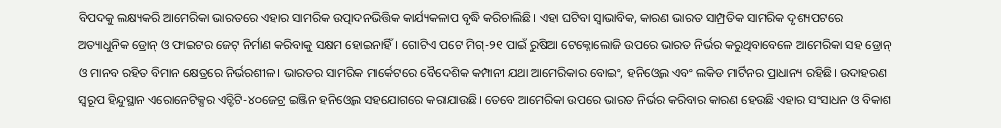ବିପଦକୁ ଲକ୍ଷ୍ୟକରି ଆମେରିକା ଭାରତରେ ଏହାର ସାମରିକ ଉତ୍ପାଦନଭିତ୍ତିକ କାର୍ଯ୍ୟକଳାପ ବୃଦ୍ଧି କରିଚାଲିଛି। ଏହା ଘଟିବା ସ୍ବାଭାବିକ, କାରଣ ଭାରତ ସାମ୍ପ୍ରତିକ ସାମରିକ ଦୃଶ୍ୟପଟରେ ଅତ୍ୟାଧୁନିକ ଡ୍ରୋନ୍ ଓ ଫାଇଟର ଜେଟ୍ ନିର୍ମାଣ କରିବାକୁ ସକ୍ଷମ ହୋଇନାହିଁ। ଗୋଟିଏ ପଟେ ମିଗ୍-୨୧ ପାଇଁ ରୁଷିଆ ଟେକ୍ନୋଲୋଜି ଉପରେ ଭାରତ ନିର୍ଭର କରୁଥିବାବେଳେ ଆମେରିକା ସହ ଡ୍ରୋନ୍ ଓ ମାନବ ରହିତ ବିମାନ କ୍ଷେତ୍ରରେ ନିର୍ଭରଶୀଳ। ଭାରତର ସାମରିକ ମାର୍କେଟରେ ବୈଦେଶିକ କମ୍ପାନୀ ଯଥା ଆମେରିକାର ବୋଇଂ, ହନିଓ୍ବେଲ ଏବଂ ଲକିଡ ମାର୍ଟିନର ପ୍ରାଧାନ୍ୟ ରହିଛି। ଉଦାହରଣ ସ୍ବରୂପ ହିନ୍ଦୁସ୍ଥାନ ଏରୋନେଟିକ୍ସର ଏଚ୍ଟିଟି-୪୦ଜେଟ୍ର ଇଞ୍ଜିନ ହନିଓ୍ବେଲ ସହଯୋଗରେ କରାଯାଉଛି। ତେବେ ଆମେରିକା ଉପରେ ଭାରତ ନିର୍ଭର କରିବାର କାରଣ ହେଉଛି ଏହାର ସଂସାଧନ ଓ ବିକାଶ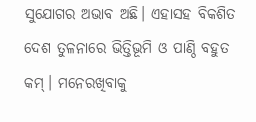ସୁଯୋଗର ଅଭାବ ଅଛି। ଏହାସହ ବିକଶିତ ଦେଶ ତୁଳନାରେ ଭିତ୍ତିଭୂମି ଓ ପାଣ୍ଠି ବହୁତ କମ୍। ମନେରଖିବାକୁ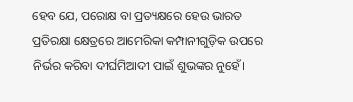ହେବ ଯେ, ପରୋକ୍ଷ ବା ପ୍ରତ୍ୟକ୍ଷରେ ହେଉ ଭାରତ ପ୍ରତିରକ୍ଷା କ୍ଷେତ୍ରରେ ଆମେରିକା କମ୍ପାନୀଗୁଡ଼ିକ ଉପରେ ନିର୍ଭର କରିବା ଦୀର୍ଘମିଆଦୀ ପାଇଁ ଶୁଭଙ୍କର ନୁହେଁ।